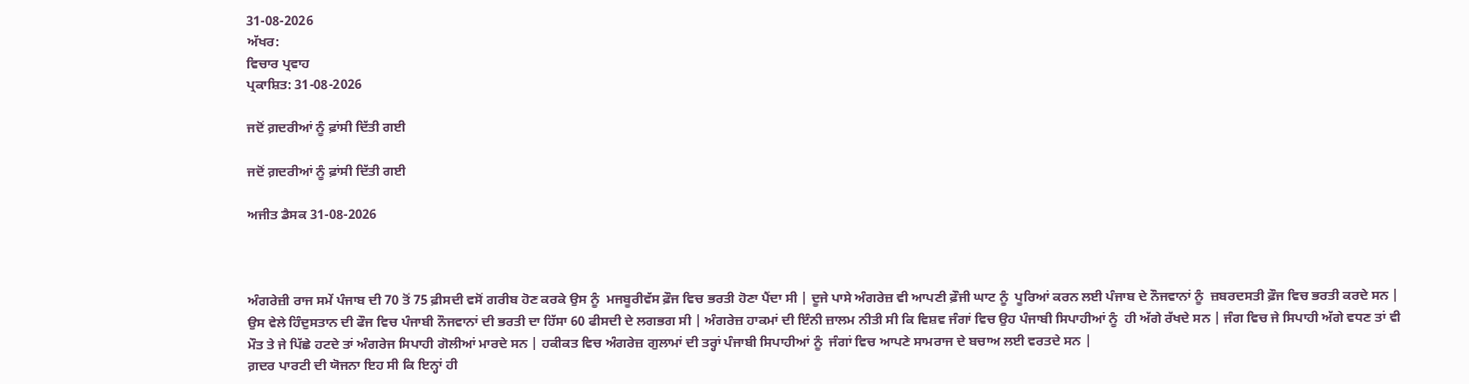31-08-2026
ਅੱਖਰ:
ਵਿਚਾਰ ਪ੍ਰਵਾਹ
ਪ੍ਰਕਾਸ਼ਿਤ: 31-08-2026

ਜਦੋਂ ਗ਼ਦਰੀਆਂ ਨੂੰ ਫ਼ਾਂਸੀ ਦਿੱਤੀ ਗਈ

ਜਦੋਂ ਗ਼ਦਰੀਆਂ ਨੂੰ ਫ਼ਾਂਸੀ ਦਿੱਤੀ ਗਈ

ਅਜੀਤ ਡੈਸਕ 31-08-2026



ਅੰਗਰੇਜ਼ੀ ਰਾਜ ਸਮੇਂ ਪੰਜਾਬ ਦੀ 70 ਤੋਂ 75 ਫ਼ੀਸਦੀ ਵਸੋਂ ਗਰੀਬ ਹੋਣ ਕਰਕੇ ਉਸ ਨੂੰ  ਮਜਬੂਰੀਵੱਸ ਫ਼ੌਜ ਵਿਚ ਭਰਤੀ ਹੋਣਾ ਪੈਂਦਾ ਸੀ | ਦੂਜੇ ਪਾਸੇ ਅੰਗਰੇਜ਼ ਵੀ ਆਪਣੀ ਫ਼ੌਜੀ ਘਾਟ ਨੂੰ  ਪੂਰਿਆਂ ਕਰਨ ਲਈ ਪੰਜਾਬ ਦੇ ਨੌਜਵਾਨਾਂ ਨੂੰ  ਜ਼ਬਰਦਸਤੀ ਫ਼ੌਜ ਵਿਚ ਭਰਤੀ ਕਰਦੇ ਸਨ | ਉਸ ਵੇਲੇ ਹਿੰਦੁਸਤਾਨ ਦੀ ਫੌਜ ਵਿਚ ਪੰਜਾਬੀ ਨੌਜਵਾਨਾਂ ਦੀ ਭਰਤੀ ਦਾ ਹਿੱਸਾ 60 ਫੀਸਦੀ ਦੇ ਲਗਭਗ ਸੀ | ਅੰਗਰੇਜ਼ ਹਾਕਮਾਂ ਦੀ ਇੰਨੀ ਜ਼ਾਲਮ ਨੀਤੀ ਸੀ ਕਿ ਵਿਸ਼ਵ ਜੰਗਾਂ ਵਿਚ ਉਹ ਪੰਜਾਬੀ ਸਿਪਾਹੀਆਂ ਨੂੰ  ਹੀ ਅੱਗੇ ਰੱਖਦੇ ਸਨ | ਜੰਗ ਵਿਚ ਜੇ ਸਿਪਾਹੀ ਅੱਗੇ ਵਧਣ ਤਾਂ ਵੀ ਮੌਤ ਤੇ ਜੇ ਪਿੱਛੇ ਹਟਦੇ ਤਾਂ ਅੰਗਰੇਜ ਸਿਪਾਹੀ ਗੋਲੀਆਂ ਮਾਰਦੇ ਸਨ | ਹਕੀਕਤ ਵਿਚ ਅੰਗਰੇਜ਼ ਗੁਲਾਮਾਂ ਦੀ ਤਰ੍ਹਾਂ ਪੰਜਾਬੀ ਸਿਪਾਹੀਆਂ ਨੂੰ  ਜੰਗਾਂ ਵਿਚ ਆਪਣੇ ਸਾਮਰਾਜ ਦੇ ਬਚਾਅ ਲਈ ਵਰਤਦੇ ਸਨ |
ਗ਼ਦਰ ਪਾਰਟੀ ਦੀ ਯੋਜਨਾ ਇਹ ਸੀ ਕਿ ਇਨ੍ਹਾਂ ਹੀ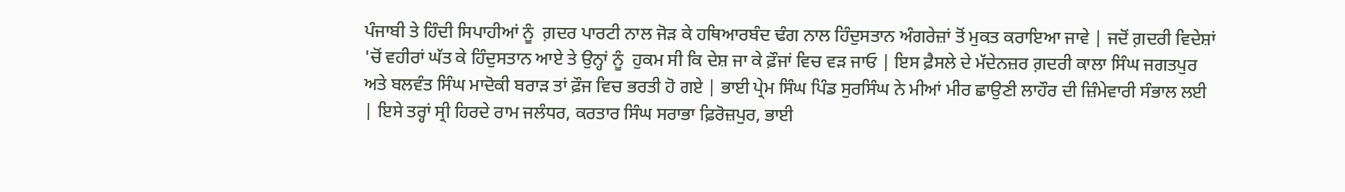ਪੰਜਾਬੀ ਤੇ ਹਿੰਦੀ ਸਿਪਾਹੀਆਂ ਨੂੰ  ਗ਼ਦਰ ਪਾਰਟੀ ਨਾਲ ਜੋੜ ਕੇ ਹਥਿਆਰਬੰਦ ਢੰਗ ਨਾਲ ਹਿੰਦੁਸਤਾਨ ਅੰਗਰੇਜ਼ਾਂ ਤੋਂ ਮੁਕਤ ਕਰਾਇਆ ਜਾਵੇ | ਜਦੋਂ ਗ਼ਦਰੀ ਵਿਦੇਸ਼ਾਂ 'ਚੋਂ ਵਹੀਰਾਂ ਘੱਤ ਕੇ ਹਿੰਦੁਸਤਾਨ ਆਏ ਤੇ ਉਨ੍ਹਾਂ ਨੂੰ  ਹੁਕਮ ਸੀ ਕਿ ਦੇਸ਼ ਜਾ ਕੇ ਫ਼ੌਜਾਂ ਵਿਚ ਵੜ ਜਾਓ | ਇਸ ਫ਼ੈਸਲੇ ਦੇ ਮੱਦੇਨਜ਼ਰ ਗ਼ਦਰੀ ਕਾਲਾ ਸਿੰਘ ਜਗਤਪੁਰ ਅਤੇ ਬਲਵੰਤ ਸਿੰਘ ਮਾਦੋਕੀ ਬਰਾੜ ਤਾਂ ਫ਼ੌਜ ਵਿਚ ਭਰਤੀ ਹੋ ਗਏ | ਭਾਈ ਪ੍ਰੇਮ ਸਿੰਘ ਪਿੰਡ ਸੁਰਸਿੰਘ ਨੇ ਮੀਆਂ ਮੀਰ ਛਾਉਣੀ ਲਾਹੌਰ ਦੀ ਜ਼ਿੰਮੇਵਾਰੀ ਸੰਭਾਲ ਲਈ | ਇਸੇ ਤਰ੍ਹਾਂ ਸ੍ਰੀ ਹਿਰਦੇ ਰਾਮ ਜਲੰਧਰ, ਕਰਤਾਰ ਸਿੰਘ ਸਰਾਭਾ ਫ਼ਿਰੋਜ਼ਪੁਰ, ਭਾਈ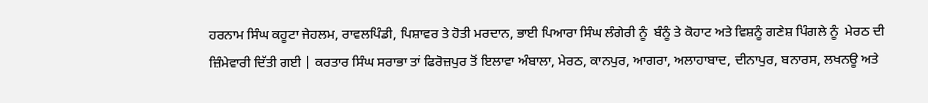ਹਰਨਾਮ ਸਿੰਘ ਕਹੂਟਾ ਜੇਹਲਮ, ਰਾਵਲਪਿੰਡੀ, ਪਿਸ਼ਾਵਰ ਤੇ ਹੋਤੀ ਮਰਦਾਨ, ਭਾਈ ਪਿਆਰਾ ਸਿੰਘ ਲੰਗੇਰੀ ਨੂੰ  ਬੰਨੂੰ ਤੇ ਕੋਹਾਟ ਅਤੇ ਵਿਸ਼ਨੂੰ ਗਣੇਸ਼ ਪਿੰਗਲੇ ਨੂੰ  ਮੇਰਠ ਦੀ ਜ਼ਿੰਮੇਵਾਰੀ ਦਿੱਤੀ ਗਈ | ਕਰਤਾਰ ਸਿੰਘ ਸਰਾਭਾ ਤਾਂ ਫਿਰੋਜ਼ਪੁਰ ਤੋਂ ਇਲਾਵਾ ਅੰਬਾਲਾ, ਮੇਰਠ, ਕਾਨਪੁਰ, ਆਗਰਾ, ਅਲਾਹਾਬਾਦ, ਦੀਨਾਪੁਰ, ਬਨਾਰਸ, ਲਖਨਊ ਅਤੇ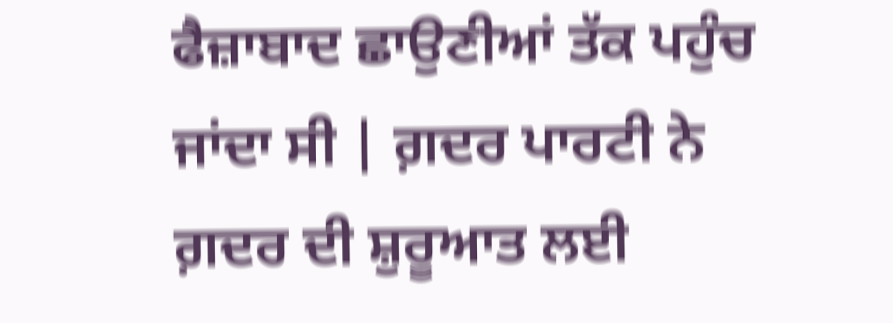ਫੈਜ਼ਾਬਾਦ ਛਾਉਣੀਆਂ ਤੱਕ ਪਹੁੰਚ ਜਾਂਦਾ ਸੀ | ਗ਼ਦਰ ਪਾਰਟੀ ਨੇ ਗ਼ਦਰ ਦੀ ਸ਼ੁਰੂਆਤ ਲਈ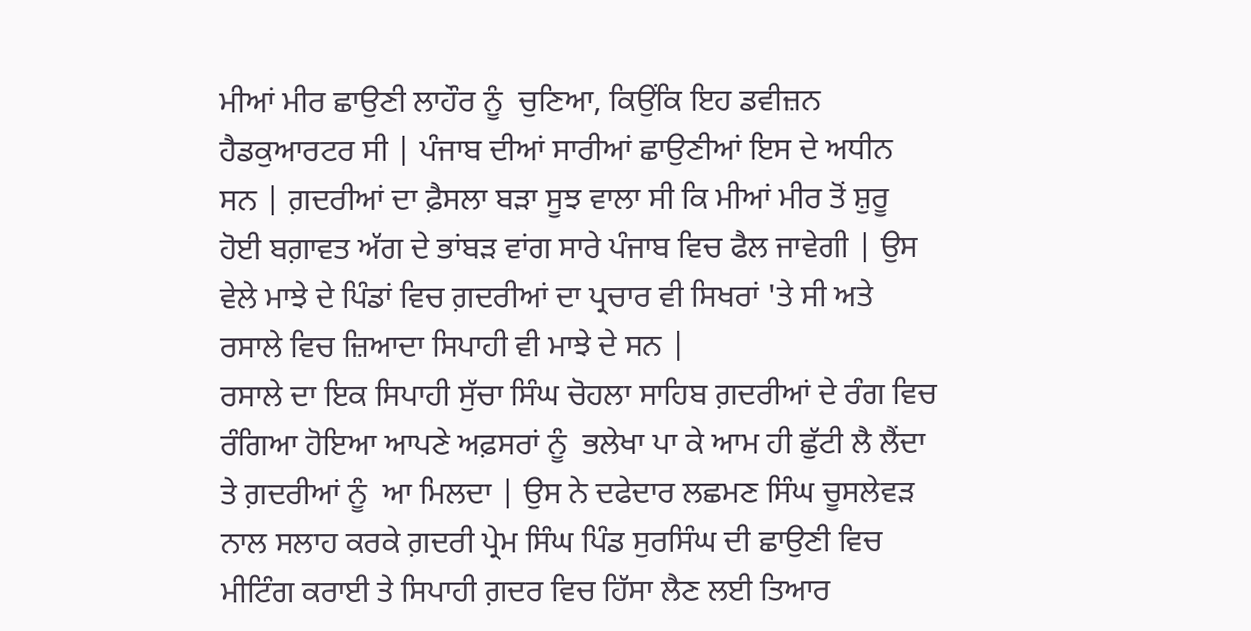ਮੀਆਂ ਮੀਰ ਛਾਉਣੀ ਲਾਹੌਰ ਨੂੰ  ਚੁਣਿਆ, ਕਿਉਂਕਿ ਇਹ ਡਵੀਜ਼ਨ ਹੈਡਕੁਆਰਟਰ ਸੀ | ਪੰਜਾਬ ਦੀਆਂ ਸਾਰੀਆਂ ਛਾਉਣੀਆਂ ਇਸ ਦੇ ਅਧੀਨ ਸਨ | ਗ਼ਦਰੀਆਂ ਦਾ ਫ਼ੈਸਲਾ ਬੜਾ ਸੂਝ ਵਾਲਾ ਸੀ ਕਿ ਮੀਆਂ ਮੀਰ ਤੋਂ ਸ਼ੁਰੂ ਹੋਈ ਬਗ਼ਾਵਤ ਅੱਗ ਦੇ ਭਾਂਬੜ ਵਾਂਗ ਸਾਰੇ ਪੰਜਾਬ ਵਿਚ ਫੈਲ ਜਾਵੇਗੀ | ਉਸ ਵੇਲੇ ਮਾਝੇ ਦੇ ਪਿੰਡਾਂ ਵਿਚ ਗ਼ਦਰੀਆਂ ਦਾ ਪ੍ਰਚਾਰ ਵੀ ਸਿਖਰਾਂ 'ਤੇ ਸੀ ਅਤੇ ਰਸਾਲੇ ਵਿਚ ਜ਼ਿਆਦਾ ਸਿਪਾਹੀ ਵੀ ਮਾਝੇ ਦੇ ਸਨ |
ਰਸਾਲੇ ਦਾ ਇਕ ਸਿਪਾਹੀ ਸੁੱਚਾ ਸਿੰਘ ਚੋਹਲਾ ਸਾਹਿਬ ਗ਼ਦਰੀਆਂ ਦੇ ਰੰਗ ਵਿਚ ਰੰਗਿਆ ਹੋਇਆ ਆਪਣੇ ਅਫ਼ਸਰਾਂ ਨੂੰ  ਭਲੇਖਾ ਪਾ ਕੇ ਆਮ ਹੀ ਛੁੱਟੀ ਲੈ ਲੈਂਦਾ ਤੇ ਗ਼ਦਰੀਆਂ ਨੂੰ  ਆ ਮਿਲਦਾ | ਉਸ ਨੇ ਦਫੇਦਾਰ ਲਛਮਣ ਸਿੰਘ ਚੂਸਲੇਵੜ ਨਾਲ ਸਲਾਹ ਕਰਕੇ ਗ਼ਦਰੀ ਪ੍ਰੇਮ ਸਿੰਘ ਪਿੰਡ ਸੁਰਸਿੰਘ ਦੀ ਛਾਉਣੀ ਵਿਚ ਮੀਟਿੰਗ ਕਰਾਈ ਤੇ ਸਿਪਾਹੀ ਗ਼ਦਰ ਵਿਚ ਹਿੱਸਾ ਲੈਣ ਲਈ ਤਿਆਰ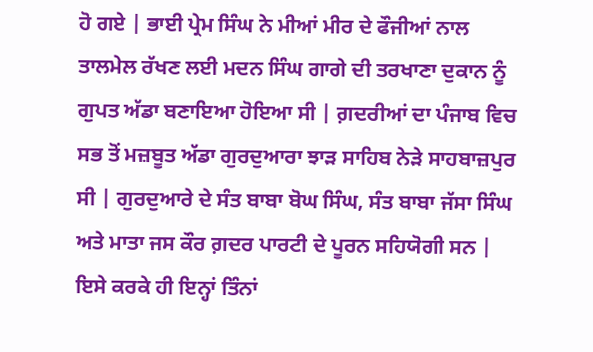ਹੋ ਗਏ | ਭਾਈ ਪ੍ਰੇਮ ਸਿੰਘ ਨੇ ਮੀਆਂ ਮੀਰ ਦੇ ਫੌਜੀਆਂ ਨਾਲ ਤਾਲਮੇਲ ਰੱਖਣ ਲਈ ਮਦਨ ਸਿੰਘ ਗਾਗੇ ਦੀ ਤਰਖਾਣਾ ਦੁਕਾਨ ਨੂੰ  ਗੁਪਤ ਅੱਡਾ ਬਣਾਇਆ ਹੋਇਆ ਸੀ | ਗ਼ਦਰੀਆਂ ਦਾ ਪੰਜਾਬ ਵਿਚ ਸਭ ਤੋਂ ਮਜ਼ਬੂਤ ਅੱਡਾ ਗੁਰਦੁਆਰਾ ਝਾੜ ਸਾਹਿਬ ਨੇੜੇ ਸਾਹਬਾਜ਼ਪੁਰ ਸੀ | ਗੁਰਦੁਆਰੇ ਦੇ ਸੰਤ ਬਾਬਾ ਬੋਘ ਸਿੰਘ, ਸੰਤ ਬਾਬਾ ਜੱਸਾ ਸਿੰਘ ਅਤੇ ਮਾਤਾ ਜਸ ਕੌਰ ਗ਼ਦਰ ਪਾਰਟੀ ਦੇ ਪੂਰਨ ਸਹਿਯੋਗੀ ਸਨ | ਇਸੇ ਕਰਕੇ ਹੀ ਇਨ੍ਹਾਂ ਤਿੰਨਾਂ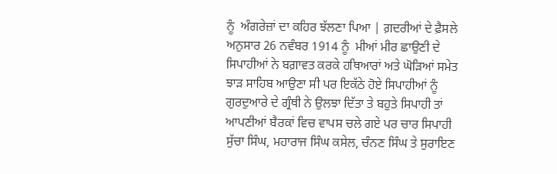ਨੂੰ  ਅੰਗਰੇਜ਼ਾਂ ਦਾ ਕਹਿਰ ਝੱਲਣਾ ਪਿਆ | ਗ਼ਦਰੀਆਂ ਦੇ ਫ਼ੈਸਲੇ ਅਨੁਸਾਰ 26 ਨਵੰਬਰ 1914 ਨੂੰ  ਮੀਆਂ ਮੀਰ ਛਾਉਣੀ ਦੇ ਸਿਪਾਹੀਆਂ ਨੇ ਬਗ਼ਾਵਤ ਕਰਕੇ ਹਥਿਆਰਾਂ ਅਤੇ ਘੋੜਿਆਂ ਸਮੇਤ ਝਾੜ ਸਾਹਿਬ ਆਉਣਾ ਸੀ ਪਰ ਇਕੱਠੇ ਹੋਏ ਸਿਪਾਹੀਆਂ ਨੂੰ  ਗੁਰਦੁਆਰੇ ਦੇ ਗ੍ਰੰਥੀ ਨੇ ਉਲਝਾ ਦਿੱਤਾ ਤੇ ਬਹੁਤੇ ਸਿਪਾਹੀ ਤਾਂ ਆਪਣੀਆਂ ਬੈਰਕਾਂ ਵਿਚ ਵਾਪਸ ਚਲੇ ਗਏ ਪਰ ਚਾਰ ਸਿਪਾਹੀ ਸੁੱਚਾ ਸਿੰਘ, ਮਹਾਰਾਜ ਸਿੰਘ ਕਸੇਲ, ਚੰਨਣ ਸਿੰਘ ਤੇ ਸੁਰਾਇਣ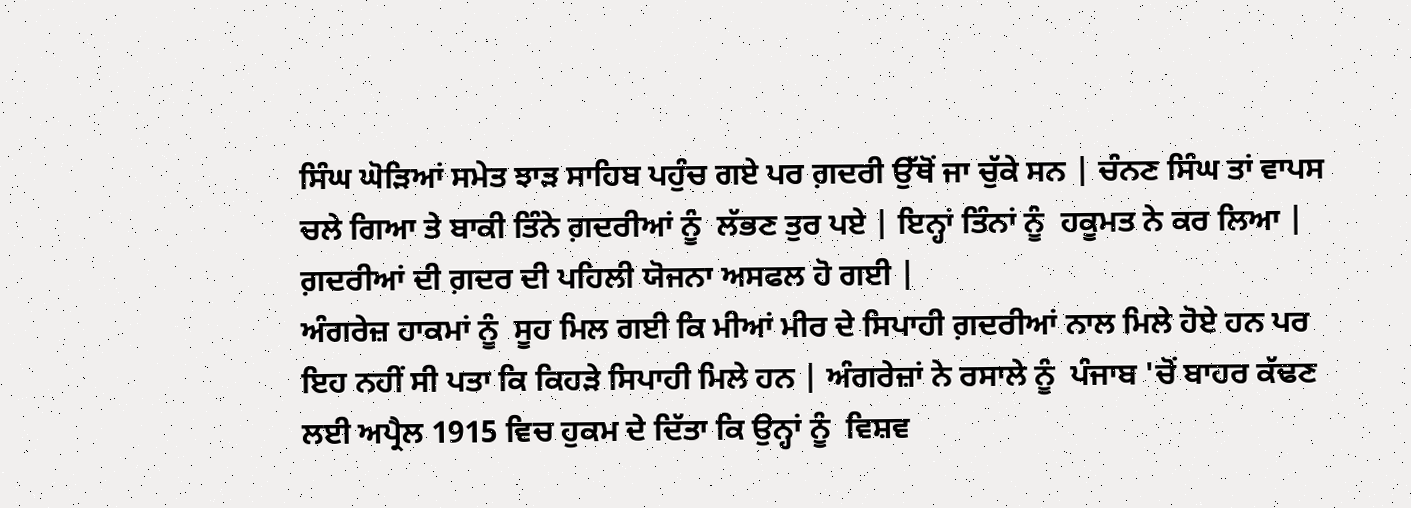ਸਿੰਘ ਘੋੜਿਆਂ ਸਮੇਤ ਝਾੜ ਸਾਹਿਬ ਪਹੁੰਚ ਗਏ ਪਰ ਗ਼ਦਰੀ ਉੱਥੋਂ ਜਾ ਚੁੱਕੇ ਸਨ | ਚੰਨਣ ਸਿੰਘ ਤਾਂ ਵਾਪਸ ਚਲੇ ਗਿਆ ਤੇ ਬਾਕੀ ਤਿੰਨੇ ਗ਼ਦਰੀਆਂ ਨੂੰ  ਲੱਭਣ ਤੁਰ ਪਏ | ਇਨ੍ਹਾਂ ਤਿੰਨਾਂ ਨੂੰ  ਹਕੂਮਤ ਨੇ ਕਰ ਲਿਆ | ਗ਼ਦਰੀਆਂ ਦੀ ਗ਼ਦਰ ਦੀ ਪਹਿਲੀ ਯੋਜਨਾ ਅਸਫਲ ਹੋ ਗਈ |
ਅੰਗਰੇਜ਼ ਹਾਕਮਾਂ ਨੂੰ  ਸੂਹ ਮਿਲ ਗਈ ਕਿ ਮੀਆਂ ਮੀਰ ਦੇ ਸਿਪਾਹੀ ਗ਼ਦਰੀਆਂ ਨਾਲ ਮਿਲੇ ਹੋਏ ਹਨ ਪਰ ਇਹ ਨਹੀਂ ਸੀ ਪਤਾ ਕਿ ਕਿਹੜੇ ਸਿਪਾਹੀ ਮਿਲੇ ਹਨ | ਅੰਗਰੇਜ਼ਾਂ ਨੇ ਰਸਾਲੇ ਨੂੰ  ਪੰਜਾਬ 'ਚੋਂ ਬਾਹਰ ਕੱਢਣ ਲਈ ਅਪ੍ਰੈਲ 1915 ਵਿਚ ਹੁਕਮ ਦੇ ਦਿੱਤਾ ਕਿ ਉਨ੍ਹਾਂ ਨੂੰ  ਵਿਸ਼ਵ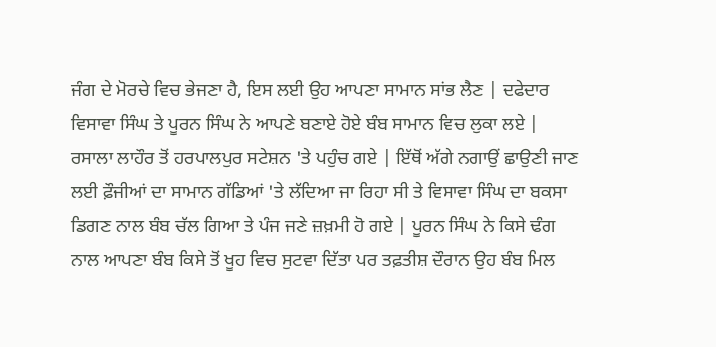ਜੰਗ ਦੇ ਮੋਰਚੇ ਵਿਚ ਭੇਜਣਾ ਹੈ, ਇਸ ਲਈ ਉਹ ਆਪਣਾ ਸਾਮਾਨ ਸਾਂਭ ਲੈਣ | ਦਫੇਦਾਰ ਵਿਸਾਵਾ ਸਿੰਘ ਤੇ ਪੂਰਨ ਸਿੰਘ ਨੇ ਆਪਣੇ ਬਣਾਏ ਹੋਏ ਬੰਬ ਸਾਮਾਨ ਵਿਚ ਲੁਕਾ ਲਏ | ਰਸਾਲਾ ਲਾਹੌਰ ਤੋਂ ਹਰਪਾਲਪੁਰ ਸਟੇਸ਼ਨ 'ਤੇ ਪਹੁੰਚ ਗਏ | ਇੱਥੋਂ ਅੱਗੇ ਨਗਾਉਂ ਛਾਉਣੀ ਜਾਣ ਲਈ ਫ਼ੌਜੀਆਂ ਦਾ ਸਾਮਾਨ ਗੱਡਿਆਂ 'ਤੇ ਲੱਦਿਆ ਜਾ ਰਿਹਾ ਸੀ ਤੇ ਵਿਸਾਵਾ ਸਿੰਘ ਦਾ ਬਕਸਾ ਡਿਗਣ ਨਾਲ ਬੰਬ ਚੱਲ ਗਿਆ ਤੇ ਪੰਜ ਜਣੇ ਜ਼ਖ਼ਮੀ ਹੋ ਗਏ | ਪੂਰਨ ਸਿੰਘ ਨੇ ਕਿਸੇ ਢੰਗ ਨਾਲ ਆਪਣਾ ਬੰਬ ਕਿਸੇ ਤੋਂ ਖੂਹ ਵਿਚ ਸੁਟਵਾ ਦਿੱਤਾ ਪਰ ਤਫ਼ਤੀਸ਼ ਦੌਰਾਨ ਉਹ ਬੰਬ ਮਿਲ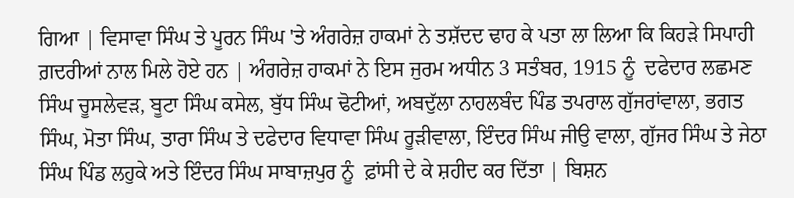ਗਿਆ | ਵਿਸਾਵਾ ਸਿੰਘ ਤੇ ਪੂਰਨ ਸਿੰਘ 'ਤੇ ਅੰਗਰੇਜ਼ ਹਾਕਮਾਂ ਨੇ ਤਸ਼ੱਦਦ ਢਾਹ ਕੇ ਪਤਾ ਲਾ ਲਿਆ ਕਿ ਕਿਹੜੇ ਸਿਪਾਹੀ ਗ਼ਦਰੀਆਂ ਨਾਲ ਮਿਲੇ ਹੋਏ ਹਨ | ਅੰਗਰੇਜ਼ ਹਾਕਮਾਂ ਨੇ ਇਸ ਜੁਰਮ ਅਧੀਨ 3 ਸਤੰਬਰ, 1915 ਨੂੰ  ਦਫੇਦਾਰ ਲਛਮਣ ਸਿੰਘ ਚੂਸਲੇਵੜ, ਬੂਟਾ ਸਿੰਘ ਕਸੇਲ, ਬੁੱਧ ਸਿੰਘ ਢੋਟੀਆਂ, ਅਬਦੁੱਲਾ ਨਾਹਲਬੰਦ ਪਿੰਡ ਤਪਰਾਲ ਗੁੱਜਰਾਂਵਾਲਾ, ਭਗਤ ਸਿੰਘ, ਮੋਤਾ ਸਿੰਘ, ਤਾਰਾ ਸਿੰਘ ਤੇ ਦਫੇਦਾਰ ਵਿਧਾਵਾ ਸਿੰਘ ਰੂੜੀਵਾਲਾ, ਇੰਦਰ ਸਿੰਘ ਜੀਉ ਵਾਲਾ, ਗੁੱਜਰ ਸਿੰਘ ਤੇ ਜੇਠਾ ਸਿੰਘ ਪਿੰਡ ਲਹੁਕੇ ਅਤੇ ਇੰਦਰ ਸਿੰਘ ਸਾਬਾਜ਼ਪੁਰ ਨੂੰ  ਫ਼ਾਂਸੀ ਦੇ ਕੇ ਸ਼ਹੀਦ ਕਰ ਦਿੱਤਾ | ਬਿਸ਼ਨ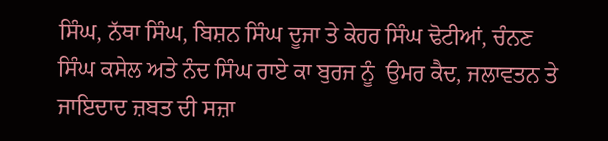ਸਿੰਘ, ਨੱਥਾ ਸਿੰਘ, ਬਿਸ਼ਨ ਸਿੰਘ ਦੂਜਾ ਤੇ ਕੇਹਰ ਸਿੰਘ ਢੋਟੀਆਂ, ਚੰਨਣ ਸਿੰਘ ਕਸੇਲ ਅਤੇ ਨੰਦ ਸਿੰਘ ਰਾਏ ਕਾ ਬੁਰਜ ਨੂੰ  ਉਮਰ ਕੈਦ, ਜਲਾਵਤਨ ਤੇ ਜਾਇਦਾਦ ਜ਼ਬਤ ਦੀ ਸਜ਼ਾ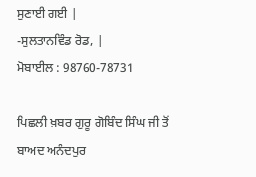ਸੁਣਾਈ ਗਈ |
-ਸੁਲਤਾਨਵਿੰਡ ਰੋਡ, |
ਮੋਬਾਈਲ : 98760-78731

ਪਿਛਲੀ ਖ਼ਬਰ ਗੁਰੂ ਗੋਬਿੰਦ ਸਿੰਘ ਜੀ ਤੋਂ ਬਾਅਦ ਅਨੰਦਪੁਰ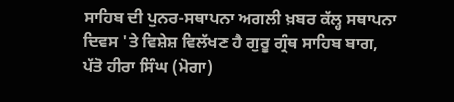ਸਾਹਿਬ ਦੀ ਪੁਨਰ-ਸਥਾਪਨਾ ਅਗਲੀ ਖ਼ਬਰ ਕੱਲ੍ਹ ਸਥਾਪਨਾ ਦਿਵਸ 'ਤੇ ਵਿਸ਼ੇਸ਼ ਵਿਲੱਖਣ ਹੈ ਗੁਰੂ ਗ੍ਰੰਥ ਸਾਹਿਬ ਬਾਗ, ਪੱਤੋ ਹੀਰਾ ਸਿੰਘ (ਮੋਗਾ)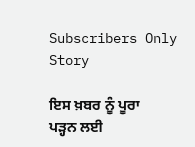Subscribers Only Story

ਇਸ ਖ਼ਬਰ ਨੂੰ ਪੂਰਾ ਪੜ੍ਹਨ ਲਈ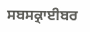ਸਬਸਕ੍ਰਾਈਬਰ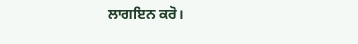ਲਾਗਇਨ ਕਰੋ।